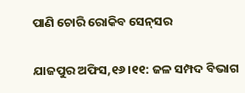ପାଣି ଚୋରି ରୋକିବ ସେନ୍‌ସର

ଯାଜପୁର ଅଫିସ,୧୬।୧୧: ଜଳ ସମ୍ପଦ ବିଭାଗ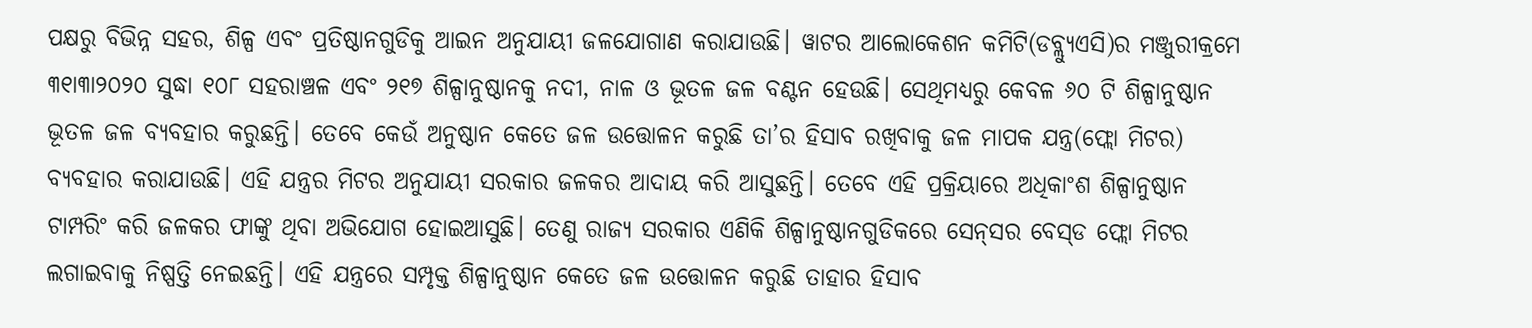ପକ୍ଷରୁ ବିଭିନ୍ନ ସହର, ଶିଳ୍ପ ଏବଂ ପ୍ରତିଷ୍ଠାନଗୁଡିକୁ ଆଇନ ଅନୁଯାୟୀ ଜଳଯୋଗାଣ କରାଯାଉଛି। ୱାଟର ଆଲୋକେଶନ କମିଟି(ଡବ୍ଲ୍ୟୁଏସି)ର ମଞ୍ଜୁରୀକ୍ରମେ ୩୧ା୩ା୨୦୨୦ ସୁଦ୍ଧା ୧୦୮ ସହରାଞ୍ଚଳ ଏବଂ ୨୧୭ ଶିଳ୍ପାନୁଷ୍ଠାନକୁ ନଦୀ, ନାଳ ଓ ଭୂତଳ ଜଳ ବଣ୍ଟନ ହେଉଛି। ସେଥିମଧ୍ୟରୁ କେବଳ ୬୦ ଟି ଶିଳ୍ପାନୁଷ୍ଠାନ ଭୂତଳ ଜଳ ବ୍ୟବହାର କରୁଛନ୍ତି। ତେବେ କେଉଁ ଅନୁଷ୍ଠାନ କେତେ ଜଳ ଉତ୍ତୋଳନ କରୁଛି ତା’ର ହିସାବ ରଖିବାକୁ ଜଳ ମାପକ ଯନ୍ତ୍ର(ଫ୍ଲୋ ମିଟର) ବ୍ୟବହାର କରାଯାଉଛି। ଏହି ଯନ୍ତ୍ରର ମିଟର ଅନୁଯାୟୀ ସରକାର ଜଳକର ଆଦାୟ କରି ଆସୁଛନ୍ତି। ତେବେ ଏହି ପ୍ରକ୍ରିୟାରେ ଅଧିକାଂଶ ଶିଳ୍ପାନୁଷ୍ଠାନ ଟାମ୍ପରିଂ କରି ଜଳକର ଫାଙ୍କୁ ଥିବା ଅଭିଯୋଗ ହୋଇଆସୁଛି। ତେଣୁ ରାଜ୍ୟ ସରକାର ଏଣିକି ଶିଳ୍ପାନୁଷ୍ଠାନଗୁଡିକରେ ସେନ୍‌ସର ବେସ୍‌ଡ ଫ୍ଲୋ ମିଟର ଲଗାଇବାକୁ ନିଷ୍ପତ୍ତି ନେଇଛନ୍ତି। ଏହି ଯନ୍ତ୍ରରେ ସମ୍ପୃକ୍ତ ଶିଳ୍ପାନୁଷ୍ଠାନ କେତେ ଜଳ ଉତ୍ତୋଳନ କରୁଛି ତାହାର ହିସାବ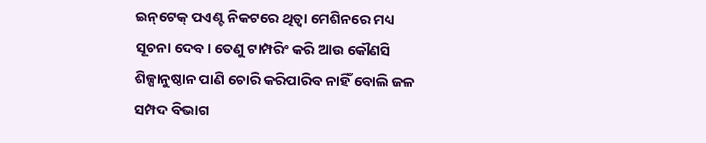ଇନ୍‌ଟେକ୍‌ ପଏଣ୍ଟ ନିକଟରେ ଥିତ୍ବା ମେଶିନରେ ମଧ୍ୟ ସୂଚନା ଦେବ। ତେଣୁ ଟାମ୍ପରିଂ କରି ଆଉ କୌଣସି ଶିଳ୍ପାନୁଷ୍ଠାନ ପାଣି ଚୋରି କରିପାରିବ ନାହିଁ ବୋଲି ଜଳ ସମ୍ପଦ ବିଭାଗ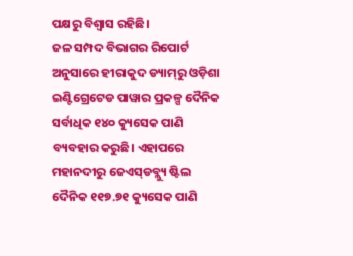ପକ୍ଷରୁ ବିଶ୍ୱାସ ରହିଛି।
ଜଳ ସମ୍ପଦ ବିଭାଗର ରିପୋର୍ଟ ଅନୁସାରେ ହୀରାକୁଦ ଡ୍ୟାମ୍‌ରୁ ଓଡ଼ିଶା ଇଣ୍ଟିଗ୍ରେଟେଡ ପାୱାର ପ୍ରକଳ୍ପ ଦୈନିକ ସର୍ବାଧିକ ୧୪୦ କ୍ୟୁସେକ ପାଣି ବ୍ୟବହାର କରୁଛି। ଏହାପରେ ମହାନଦୀରୁ ଜେଏସ୍‌ଡବ୍ଲ୍ୟୁ ଷ୍ଟିଲ ଦୈନିକ ୧୧୭.୭୧ କ୍ୟୁସେକ ପାଣି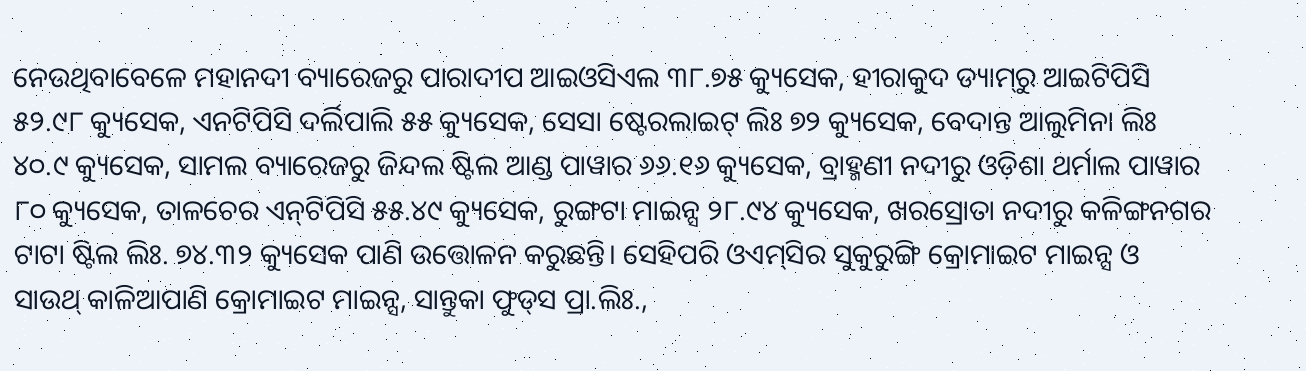ନେଉଥିବାବେଳେ ମହାନଦୀ ବ୍ୟାରେଜରୁ ପାରାଦୀପ ଆଇଓସିଏଲ ୩୮.୭୫ କ୍ୟୁସେକ, ହୀରାକୁଦ ଡ୍ୟାମ୍‌ରୁ ଆଇଟିପିସି ୫୨.୯୮ କ୍ୟୁସେକ, ଏନଟିପିସି ଦର୍ଲିପାଲି ୫୫ କ୍ୟୁସେକ, ସେସା ଷ୍ଟେରଲାଇଟ୍‌ ଲିଃ ୭୨ କ୍ୟୁସେକ, ବେଦାନ୍ତ ଆଲୁମିନା ଲିଃ ୪୦.୯ କ୍ୟୁସେକ, ସାମଲ ବ୍ୟାରେଜରୁ ଜିନ୍ଦଲ ଷ୍ଟିଲ ଆଣ୍ଡ ପାୱାର ୬୬.୧୬ କ୍ୟୁସେକ, ବ୍ରାହ୍ମଣୀ ନଦୀରୁ ଓଡ଼ିଶା ଥର୍ମାଲ ପାୱାର ୮୦ କ୍ୟୁସେକ, ତାଳଚେର ଏନ୍‌ଟିପିସି ୫୫.୪୯ କ୍ୟୁସେକ, ରୁଙ୍ଗଟା ମାଇନ୍ସ ୨୮.୯୪ କ୍ୟୁସେକ, ଖରସ୍ରୋତା ନଦୀରୁ କଳିଙ୍ଗନଗର ଟାଟା ଷ୍ଟିଲ ଲିଃ. ୭୪.୩୨ କ୍ୟୁସେକ ପାଣି ଉତ୍ତୋଳନ କରୁଛନ୍ତି। ସେହିପରି ଓଏମ୍‌ସିର ସୁକୁରୁଙ୍ଗି କ୍ରୋମାଇଟ ମାଇନ୍ସ ଓ ସାଉଥ୍‌ କାଳିଆପାଣି କ୍ରୋମାଇଟ ମାଇନ୍ସ, ସାନ୍ତୁକା ଫୁଡ୍‌ସ ପ୍ରା.ଲିଃ.,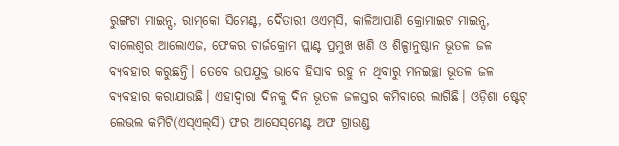ରୁଙ୍ଗଟା ମାଇନ୍ସ, ରାମ୍‌କୋ ସିମେଣ୍ଟ, ଦୈତାରୀ ଓଏମ୍‌ସି, କାଳିଆପାଣି କ୍ରୋମାଇଟ ମାଇନ୍ସ, ବାଲେଶ୍ୱର ଆଲୋଏଜ, ଫେକର ଚାର୍ଜକ୍ରୋମ ପ୍ଲାଣ୍ଟ ପ୍ରମୁଖ ଖଣି ଓ ଶିଳ୍ପାନୁଷ୍ଠାନ ଭୂତଳ ଜଳ ବ୍ୟବହାର କରୁଛନ୍ତି। ତେବେ ଉପଯୁକ୍ତ ଭାବେ ହିସାବ ରହୁ ନ ଥିବାରୁ ମନଇଚ୍ଛା ଭୂତଳ ଜଳ ବ୍ୟବହାର କରାଯାଉଛି। ଏହାଦ୍ୱାରା ଦିନକୁ ଦିନ ଭୂତଳ ଜଳସ୍ତର କମିବାରେ ଲାଗିଛି। ଓଡ଼ିଶା ଷ୍ଟେଟ୍‌ ଲେଭଲ କମିଟି(ଏସ୍‌ଏଲ୍‌ସି) ଫର ଆସେସ୍‌ମେଣ୍ଟ ଅଫ ଗ୍ରାଉଣ୍ଡ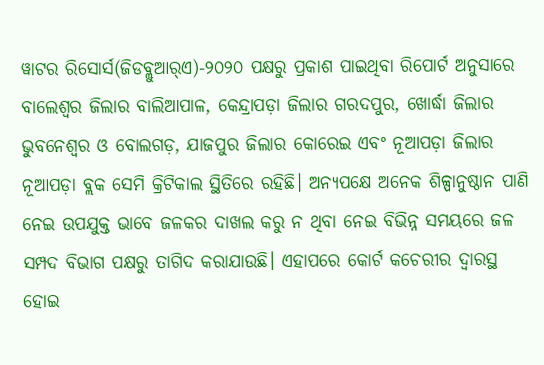ୱାଟର ରିସୋର୍ସ(ଜିଡବ୍ଲୁଆର୍‌ଏ)-୨୦୨୦ ପକ୍ଷରୁ ପ୍ରକାଶ ପାଇଥିବା ରିପୋର୍ଟ ଅନୁସାରେ ବାଲେଶ୍ୱର ଜିଲାର ବାଲିଆପାଳ, କେନ୍ଦ୍ରାପଡ଼ା ଜିଲାର ଗରଦପୁର, ଖୋର୍ଦ୍ଧା ଜିଲାର ଭୁବନେଶ୍ୱର ଓ ବୋଲଗଡ଼, ଯାଜପୁର ଜିଲାର କୋରେଇ ଏବଂ ନୂଆପଡ଼ା ଜିଲାର ନୂଆପଡ଼ା ବ୍ଲକ ସେମି କ୍ରିଟିକାଲ ସ୍ଥିତିରେ ରହିଛି। ଅନ୍ୟପକ୍ଷେ ଅନେକ ଶିଳ୍ପାନୁଷ୍ଠାନ ପାଣି ନେଇ ଉପଯୁକ୍ତ ଭାବେ ଜଳକର ଦାଖଲ କରୁ ନ ଥିବା ନେଇ ବିଭିନ୍ନ ସମୟରେ ଜଳ ସମ୍ପଦ ବିଭାଗ ପକ୍ଷରୁ ତାଗିଦ କରାଯାଉଛି। ଏହାପରେ କୋର୍ଟ କଚେରୀର ଦ୍ୱାରସ୍ଥ ହୋଇ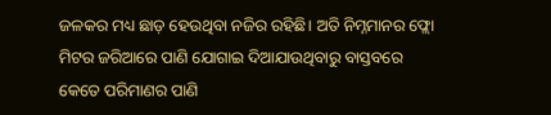ଜଳକର ମଧ୍ୟ ଛାଡ଼ ହେଉଥିବା ନଜିର ରହିଛି। ଅତି ନିମ୍ନମାନର ଫ୍ଲୋ ମିଟର ଜରିଆରେ ପାଣି ଯୋଗାଇ ଦିଆଯାଉଥିବାରୁ ବାସ୍ତବରେ କେତେ ପରିମାଣର ପାଣି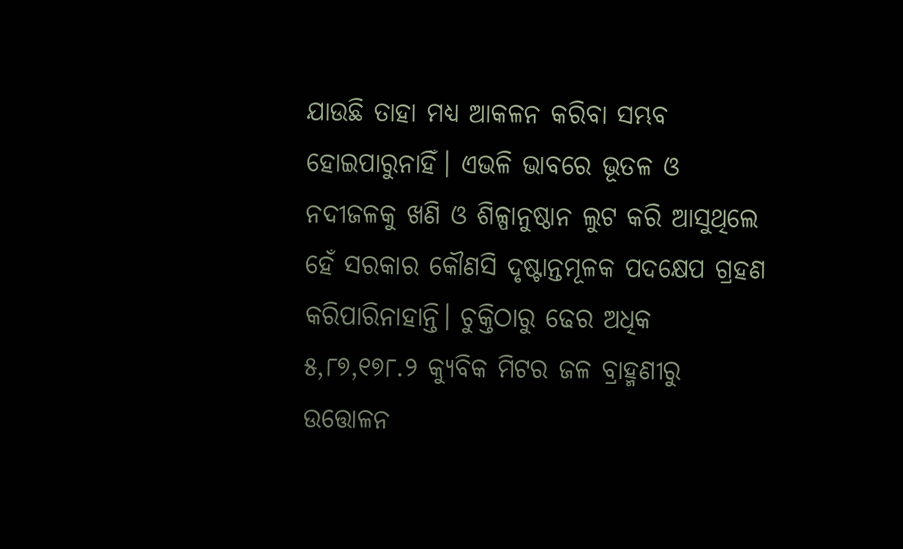ଯାଉଛି ତାହା ମଧ୍ୟ ଆକଳନ କରିବା ସମ୍ଭବ ହୋଇପାରୁନାହିଁ। ଏଭଳି ଭାବରେ ଭୂତଳ ଓ ନଦୀଜଳକୁ ଖଣି ଓ ଶିଳ୍ପାନୁଷ୍ଠାନ ଲୁଟ କରି ଆସୁଥିଲେ ହେଁ ସରକାର କୌଣସି ଦୃଷ୍ଟାନ୍ତମୂଳକ ପଦକ୍ଷେପ ଗ୍ରହଣ କରିପାରିନାହାନ୍ତି। ଚୁକ୍ତିଠାରୁ ଢେର ଅଧିକ ୫,୮୭,୧୭୮.୨ କ୍ୟୁବିକ ମିଟର ଜଳ ବ୍ରାହ୍ମଣୀରୁ ଉତ୍ତୋଳନ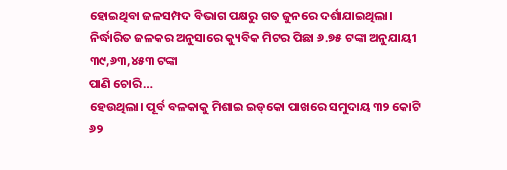ହୋଇଥିବା ଜଳସମ୍ପଦ ବିଭାଗ ପକ୍ଷରୁ ଗତ ଜୁନରେ ଦର୍ଶାଯାଇଥିଲା। ନିର୍ଦ୍ଧାରିତ ଜଳକର ଅନୁସାରେ କ୍ୟୁବିକ ମିଟର ପିଛା ୬.୭୫ ଟଙ୍କା ଅନୁଯାୟୀ ୩୯,୬୩,୪୫୩ ଟଙ୍କା
ପାଣି ଚୋରି…
ହେଉଥିଲା। ପୂର୍ବ ବଳକାକୁ ମିଶାଇ ଇଡ୍‌କୋ ପାଖରେ ସମୁଦାୟ ୩୨ କୋଟି ୬୨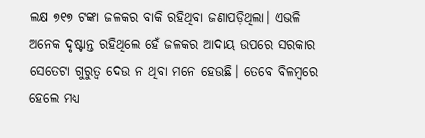ଲକ୍ଷ ୭୧୭ ଟଙ୍କା ଜଳକର ବାକି ରହିଥିବା ଜଣାପଡ଼ିଥିଲା। ଏଭଳି ଅନେକ ଦୃଷ୍ଟାନ୍ତ ରହିଥିଲେ ହେଁ ଜଳକର ଆଦାୟ ଉପରେ ସରକାର ସେତେଟା ଗୁରୁତ୍ୱ ଦେଉ ନ ଥିବା ମନେ ହେଉଛି। ତେବେ ବିଳମ୍ବରେ ହେଲେ ମଧ୍ୟ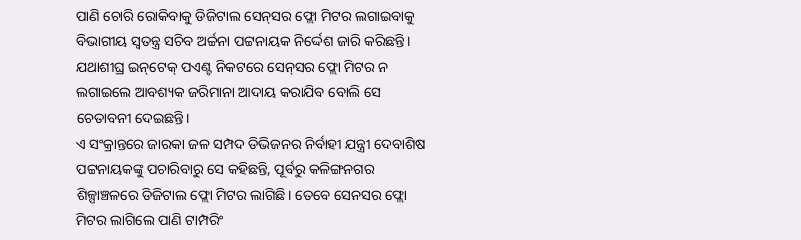ପାଣି ଚୋରି ରୋକିବାକୁ ଡିଜିଟାଲ ସେନ୍‌ସର ଫ୍ଲୋ ମିଟର ଲଗାଇବାକୁ ବିଭାଗୀୟ ସ୍ବତନ୍ତ୍ର ସଚିବ ଅର୍ଚ୍ଚନା ପଟ୍ଟନାୟକ ନିର୍ଦ୍ଦେଶ ଜାରି କରିଛନ୍ତି। ଯଥାଶୀଘ୍ର ଇନ୍‌ଟେକ୍‌ ପଏଣ୍ଟ ନିକଟରେ ସେନ୍‌ସର ଫ୍ଲୋ ମିଟର ନ ଲଗାଇଲେ ଆବଶ୍ୟକ ଜରିମାନା ଆଦାୟ କରାଯିବ ବୋଲି ସେ ଚେତାବନୀ ଦେଇଛନ୍ତି।
ଏ ସଂକ୍ରାନ୍ତରେ ଜାରକା ଜଳ ସମ୍ପଦ ଡିଭିଜନର ନିର୍ବାହୀ ଯନ୍ତ୍ରୀ ଦେବାଶିଷ ପଟ୍ଟନାୟକଙ୍କୁ ପଚାରିବାରୁ ସେ କହିଛନ୍ତି, ପୂର୍ବରୁ କଳିଙ୍ଗନଗର ଶିଳ୍ପାଞ୍ଚଳରେ ଡିଜିଟାଲ ଫ୍ଲୋ ମିଟର ଲାଗିଛି। ତେବେ ସେନସର ଫ୍ଲୋ ମିଟର ଲାଗିଲେ ପାଣି ଟାମ୍ପରିଂ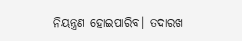ନିୟନ୍ତ୍ରଣ ହୋଇପାରିବ। ତଦାରଖ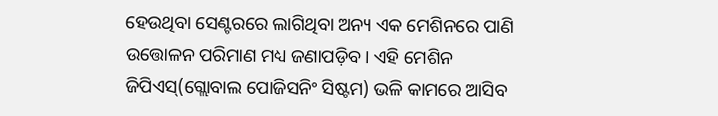ହେଉଥିବା ସେଣ୍ଟରରେ ଲାଗିଥିବା ଅନ୍ୟ ଏକ ମେଶିନରେ ପାଣି ଉତ୍ତୋଳନ ପରିମାଣ ମଧ୍ୟ ଜଣାପଡ଼ିବ। ଏହି ମେଶିନ ଜିପିଏସ୍‌(ଗ୍ଲୋବାଲ ପୋଜିସନିଂ ସିଷ୍ଟମ) ଭଳି କାମରେ ଆସିବ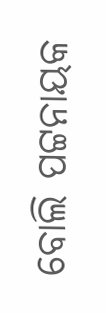ବୋଲି ପଟ୍ଟନାୟକ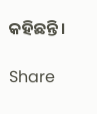କହିଛନ୍ତି।

Share